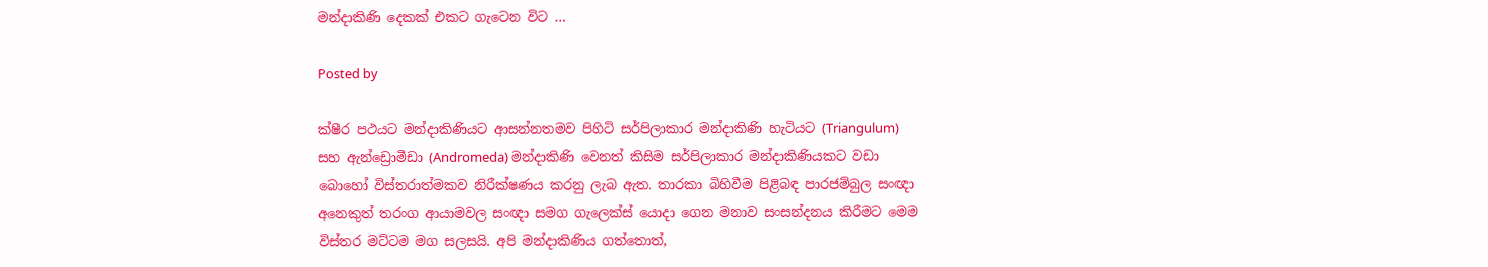මන්දාකිණි දෙකක් එකට ගැටෙන විට …

Posted by

ක්ෂීර පථයට මන්දාකිණියට ආසන්නතමව පිහිටි සර්පිලාකාර මන්දාකිණි හැටියට (Triangulum) සහ ඇන්ඩ්‍රොමීඩා (Andromeda) මන්දාකිණි වෙනත් කිසිම සර්පිලාකාර මන්දාකිණියකට වඩා බොහෝ විස්තරාත්මකව නිරීක්ෂණය කරනු ලැබ ඇත. තාරකා බිහිවීම පිළිබඳ පාරජම්බුල සංඥා අනෙකුත් තරංග ආයාමවල සංඥා සමග ගැලෙක්ස් යොදා ගෙන මනාව සංසන්දනය කිරීමට මෙම විස්තර මට්ටම මග සලසයි. අපි මන්දාකිණිය ගත්තොත්,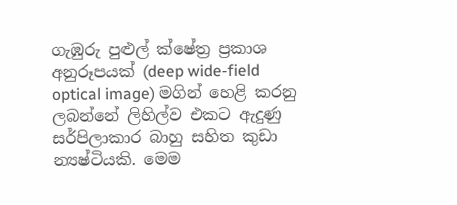ගැඹුරු පුළුල් ක්ෂේත්‍ර ප්‍රකාශ අනුරූපයක් (deep wide-field optical image) මගින් හෙළි කරනු ලබන්නේ ලිහිල්ව එකට ඇදුණු සර්පිලාකාර බාහු සහිත කුඩා න්‍යෂ්ටියකි. මෙම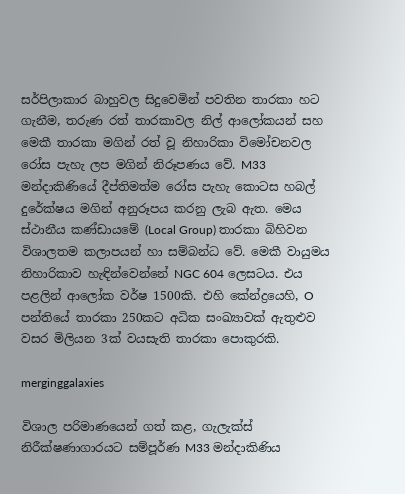සර්පිලාකාර බාහුවල සිදුවෙමින් පවතින තාරකා හට ගැනීම, තරුණ රත් තාරකාවල නිල් ආලෝකයන් සහ මෙකී තාරකා මගින් රත් වූ නිහාරිකා විමෝචනවල රෝස පැහැ ලප මගින් නිරූපණය වේ. M33 මන්දාකිණියේ දීප්තිමත්ම රෝස පැහැ කොටස හබල් දුරේක්ෂය මගින් අනුරූපය කරනු ලැබ ඇත. මෙය ස්ථානීය කණ්ඩායමේ (Local Group) තාරකා බිහිවන විශාලතම කලාපයන් හා සම්බන්ධ වේ. මෙකී වායුමය නිහාරිකාව හැඳින්වෙන්නේ NGC 604 ලෙසටය. එය පළලින් ආලෝක වර්ෂ 1500කි. එහි කේන්ද්‍රයෙහි, O පන්තියේ තාරකා 250කට අධික සංඛ්‍යාවක් ඇතුළුව වසර මිලියන 3ක් වයසැති තාරකා පොකුරකි.

merginggalaxies

විශාල පරිමාණයෙන් ගත් කළ, ගැලැක්ස් නිරීක්ෂණාගාරයට සම්පූර්ණ M33 මන්දාකිණිය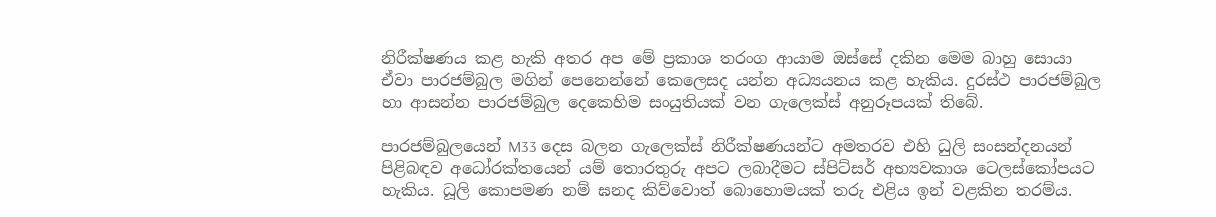නිරීක්ෂණය කළ හැකි අතර අප මේ ප්‍රකාශ තරංග ආයාම ඔස්සේ දකින මෙම බාහු සොයා ඒවා පාරජම්බුල මගින් පෙනෙන්නේ කෙලෙසද යන්න අධ්‍යයනය කළ හැකිය. දුරස්ථ පාරජම්බුල හා ආසන්න පාරජම්බුල දෙකෙහිම සංයුතියක් වන ගැලෙක්ස් අනුරූපයක් තිබේ.

පාරජම්බුලයෙන් M33 දෙස බලන ගැලෙක්ස් නිරීක්ෂණයන්ට අමතරව එහි ධුලි සංසන්දනයන් පිළිබඳව අධෝරක්තයෙන් යම් තොරතුරු අපට ලබාදීමට ස්පිට්සර් අභ්‍යවකාශ ටෙලස්කෝපයට හැකිය. ධූලි කොපමණ නම් ඝනද කිව්වොත් බොහොමයක් තරු එළිය ඉන් වළකින තරම්ය.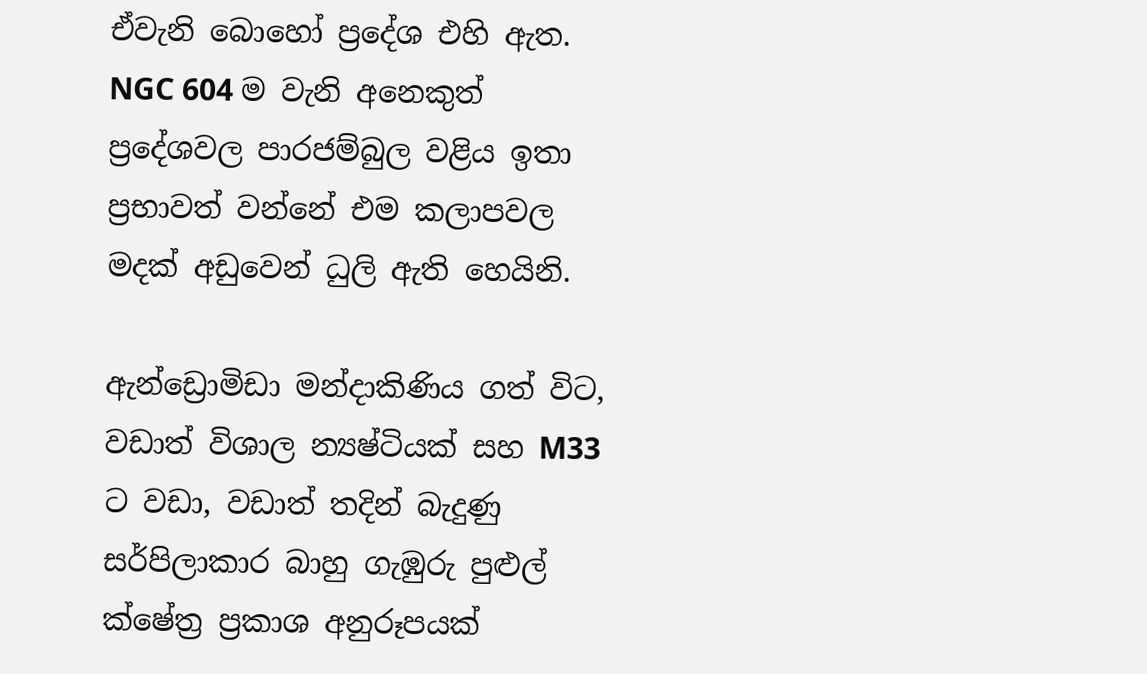ඒවැනි බොහෝ ප්‍රදේශ එහි ඇත. NGC 604 ම වැනි අනෙකුත් ප්‍රදේශවල පාරජම්බුල වළිය ඉතා ප්‍රභාවත් වන්නේ එම කලාපවල මදක් අඩුවෙන් ධුලි ඇති හෙයිනි.

ඇන්ඩ්‍රොමිඩා මන්දාකිණිය ගත් විට, වඩාත් විශාල න්‍යෂ්ටියක් සහ M33 ට වඩා, වඩාත් තදින් බැදුණු සර්පිලාකාර බාහු ගැඹුරු පුළුල් ක්ෂේත්‍ර ප්‍රකාශ අනුරූපයක්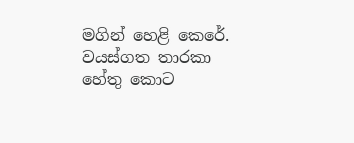මගින් හෙළි කෙරේ. වයස්ගත තාරකා හේතු කොට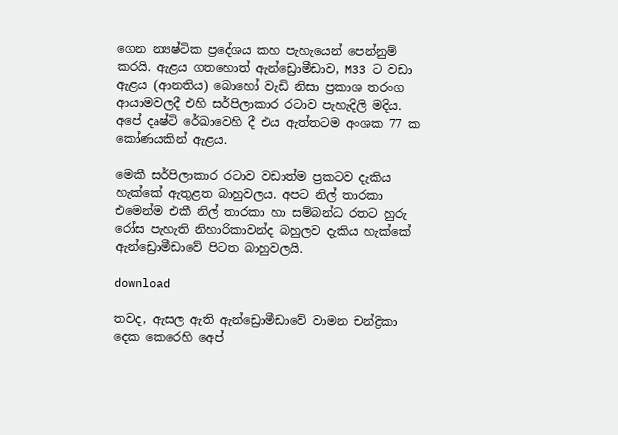ගෙන න්‍යෂ්ටික ප්‍රදේශය කහ පැහැයෙන් පෙන්නුම් කරයි. ඇළය ගතහොත් ඇන්ඩ්‍රොමීඩාව, M33 ට වඩා ඇළය (ආනතිය) බොහෝ වැඩි නිසා ප්‍රකාශ තරංග ආයාමවලදී එහි සර්පිලාකාර රටාව පැහැදිලි මදිය. අපේ දෘෂ්ටි රේඛාවෙහි දී එය ඇත්තටම අංශක 77 ක කෝණයකින් ඇළය.

මෙකී සර්පිලාකාර රටාව වඩාත්ම ප්‍රකටව දැකිය හැක්කේ ඇතුළත බාහුවලය. අපට නිල් තාරකා එමෙන්ම එකී නිල් තාරකා හා සම්බන්ධ රතට හුරු රෝස පැහැති නිහාරිකාවන්ද බහුලව දැකිය හැක්කේ ඇන්ඩ්‍රොමීඩාවේ පිටත බාහුවලයි.

download

තවද, ඇසල ඇති ඇන්ඩ්‍රොමීඩාවේ වාමන චන්ද්‍රිකා දෙක කෙරෙහි අෙප්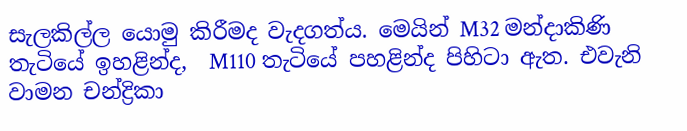සැලකිල්ල යොමු කිරීමද වැදගත්ය. මෙයින් M32 මන්දාකිණි තැටියේ ඉහළින්ද,  M110 තැටියේ පහළින්ද පිහිටා ඇත. එවැනි වාමන චන්ද්‍රිකා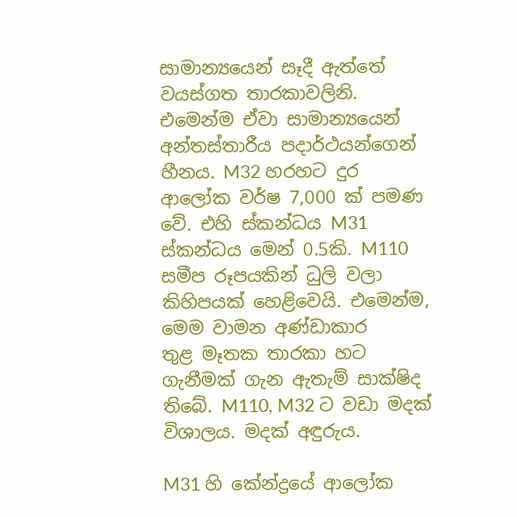සාමාන්‍යයෙන් සෑදී ඇත්තේ වයස්ගත තාරකාවලිනි. එමෙන්ම ඒවා සාමාන්‍යයෙන් අන්තස්තාරීය පදාර්ථයන්ගෙන් හීනය. M32 හරහට දුර ආලෝක වර්ෂ 7,000 ක් පමණ වේ. එහි ස්කන්ධය M31 ස්කන්ධය මෙන් 0.5කි. M110 සමීප රූපයකින් ධුලි වලා කිහිපයක් හෙළිවෙයි. එමෙන්ම, මෙම වාමන අණ්ඩාකාර     තුළ මෑතක තාරකා හට ගැනීමක් ගැන ඇතැම් සාක්ෂිද තිබේ. M110, M32 ට වඩා මදක් විශාලය. මදක් අඳුරුය.

M31 හි කේන්ද්‍රයේ ආලෝක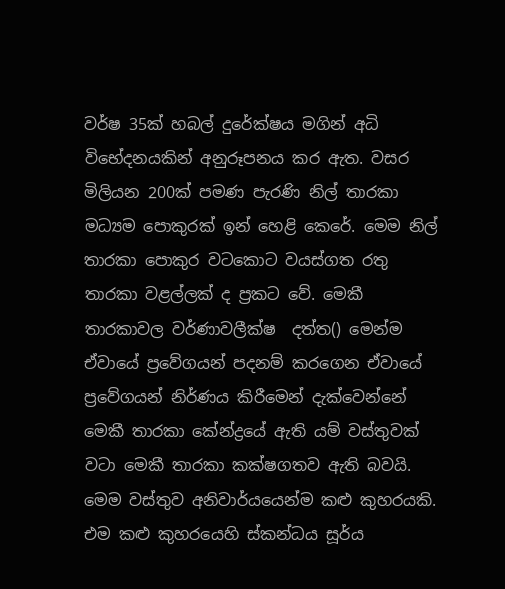වර්ෂ 35ක් හබල් දුරේක්ෂය මගින් අධි විභේදනයකින් අනුරූපනය කර ඇත. වසර මිලියන 200ක් පමණ පැරණි නිල් තාරකා මධ්‍යම පොකුරක් ඉන් හෙළි කෙරේ. මෙම නිල් තාරකා පොකුර වටකොට වයස්ගත රතු තාරකා වළල්ලක් ද ප්‍රකට වේ. මෙකී තාරකාවල වර්ණාවලීක්ෂ  දත්ත() මෙන්ම ඒවායේ ප්‍රවේගයන් පදනම් කරගෙන ඒවායේ ප්‍රවේගයන් නිර්ණය කිරීමෙන් දැක්වෙන්නේ මෙකී තාරකා කේන්ද්‍රයේ ඇති යම් වස්තුවක් වටා මෙකී තාරකා කක්ෂගතව ඇති බවයි. මෙම වස්තුව අනිවාර්යයෙන්ම කළු කුහරයකි. එම කළු කුහරයෙහි ස්කන්ධය සූර්ය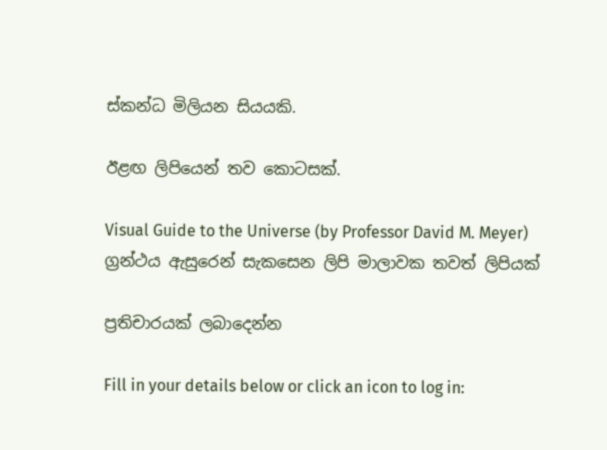ස්කන්ධ මිලියන සියයකි.

ඊළඟ ලිපියෙන් තව කොටසක්.

Visual Guide to the Universe (by Professor David M. Meyer) ග්‍රන්ථය ඇසුරෙන් සැකසෙන ලිපි මාලාවක තවත් ලිපියක්

ප්‍රතිචාරයක් ලබාදෙන්න

Fill in your details below or click an icon to log in: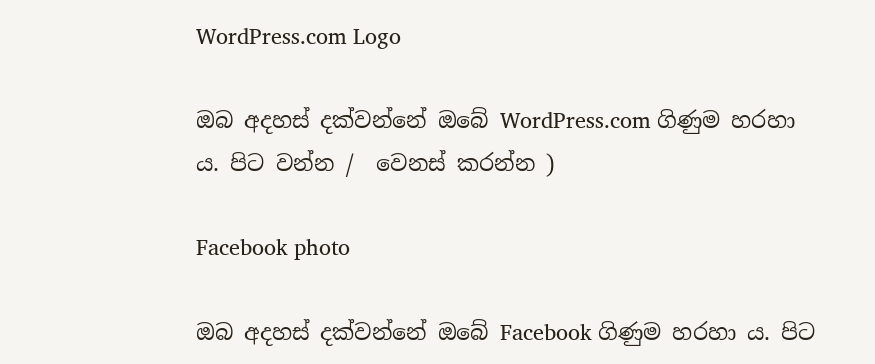WordPress.com Logo

ඔබ අදහස් දක්වන්නේ ඔබේ WordPress.com ගිණුම හරහා ය. පිට වන්න /  වෙනස් කරන්න )

Facebook photo

ඔබ අදහස් දක්වන්නේ ඔබේ Facebook ගිණුම හරහා ය. පිට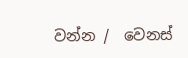වන්න /  වෙනස්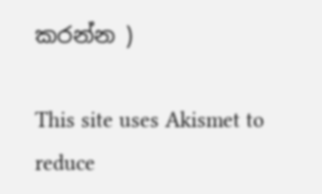කරන්න )

This site uses Akismet to reduce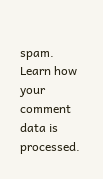spam. Learn how your comment data is processed.